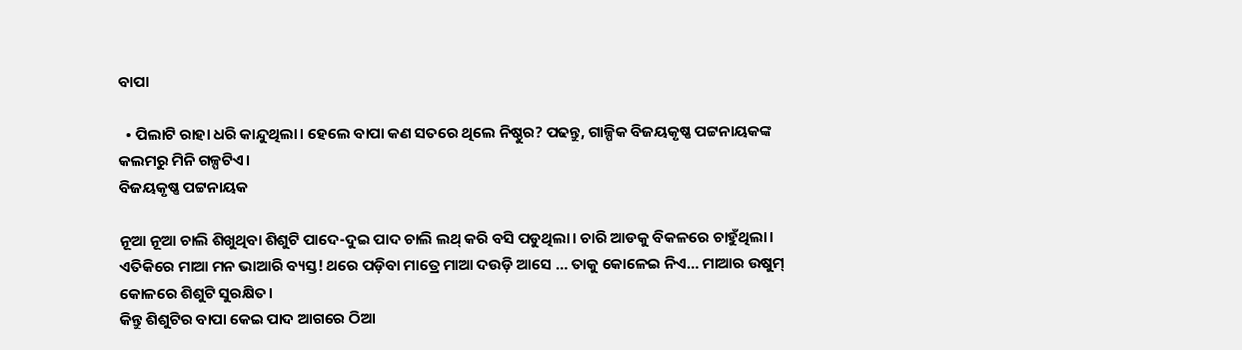ବାପା

  • ପିଲାଟି ରାହା ଧରି କାନ୍ଦୁଥିଲା। ହେଲେ ବାପା କଣ ସତରେ ଥିଲେ ନିଷ୍ଠୁର? ପଢନ୍ତୁ, ଗାଳ୍ପିକ ବିଜୟକୃଷ୍ଣ ପଟ୍ଟନାୟକଙ୍କ କଲମରୁ ମିନି ଗଳ୍ପଟିଏ।
ବିଜୟକୃଷ୍ଣ ପଟ୍ଟନାୟକ

ନୂଆ ନୂଆ ଚାଲି ଶିଖୁଥିବା ଶିଶୁଟି ପାଦେ-ଦୁଇ ପାଦ ଚାଲି ଲଥ୍ କରି ବସି ପଡୁଥିଲା। ଚାରି ଆଡକୁ ବିକଳରେ ଚାହୁଁଥିଲା। ଏତିକିରେ ମାଆ ମନ ଭାଆରି ବ୍ୟସ୍ତ! ଥରେ ପଡ଼ିବା ମାତ୍ରେ ମାଆ ଦଉଡ଼ି ଆସେ … ତାକୁ କୋଳେଇ ନିଏ… ମାଆର ଉଷୁମ୍ କୋଳରେ ଶିଶୁଟି ସୁରକ୍ଷିତ।
କିନ୍ତୁ ଶିଶୁଟିର ବାପା କେଇ ପାଦ ଆଗରେ ଠିଆ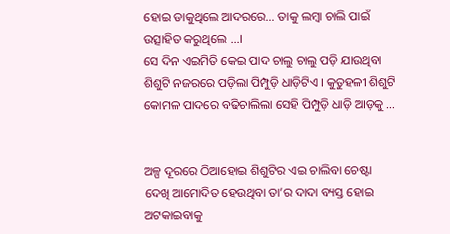ହୋଇ ଡାକୁଥିଲେ ଆଦରରେ… ତାକୁ ଲମ୍ବା ଚାଲି ପାଇଁ ଉତ୍ସାହିତ କରୁଥିଲେ …।
ସେ ଦିନ ଏଇମିତି କେଇ ପାଦ ଚାଲୁ ଚାଲୁ ପଡ଼ି ଯାଉଥିବା ଶିଶୁଟି ନଜରରେ ପଡ଼ିଲା ପିମ୍ପୁଡ଼ି ଧାଡ଼ିଟିଏ । କୁତୁହଳୀ ଶିଶୁଟି କୋମଳ ପାଦରେ ବଢିଚାଲିଲା ସେହି ପିମ୍ପୁଡ଼ି ଧାଡ଼ି ଆଡ଼କୁ …


ଅଳ୍ପ ଦୂରରେ ଠିଆହୋଇ ଶିଶୁଟିର ଏଇ ଚାଲିବା ଚେଷ୍ଟା ଦେଖି ଆମୋଦିତ ହେଉଥିବା ତା’ର ଦାଦା ବ୍ୟସ୍ତ ହୋଇ ଅଟକାଇବାକୁ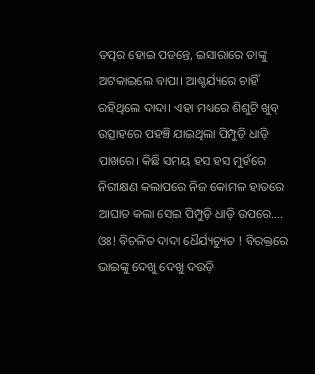ତତ୍ପର ହୋଇ ପଡନ୍ତେ, ଇସାରାରେ ତାଙ୍କୁ ଅଟକାଇଲେ ବାପା। ଆଶ୍ଚର୍ଯ୍ୟରେ ଚାହିଁ ରହିଥିଲେ ଦାଦା। ଏହା ମଧ୍ୟରେ ଶିଶୁଟି ଖୁବ୍ ଉତ୍ସାହରେ ପହଞ୍ଚି ଯାଇଥିଲା ପିମ୍ପୁଡ଼ି ଧାଡ଼ି ପାଖରେ। କିଛି ସମୟ ହସ ହସ ମୁହଁରେ ନିରୀକ୍ଷଣ କଲାପରେ ନିଜ କୋମଳ ‌ହାତରେ ଆଘାତ କଲା ସେଇ ପିମ୍ପୁଡ଼ି ଧାଡ଼ି ଉପରେ….
ଓଃ! ବିଚଳିତ ଦାଦା ଧୈର୍ଯ୍ୟଚ୍ୟୁତ ! ବିରକ୍ତରେ ଭାଇଙ୍କୁ ଦେଖୁ ଦେଖୁ ଦଉଡ଼ି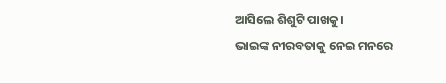ଆସିଲେ ଶିଶୁଟି ପାଖକୁ।
ଭାଇଙ୍କ ନୀରବତାକୁ ନେଇ ମନରେ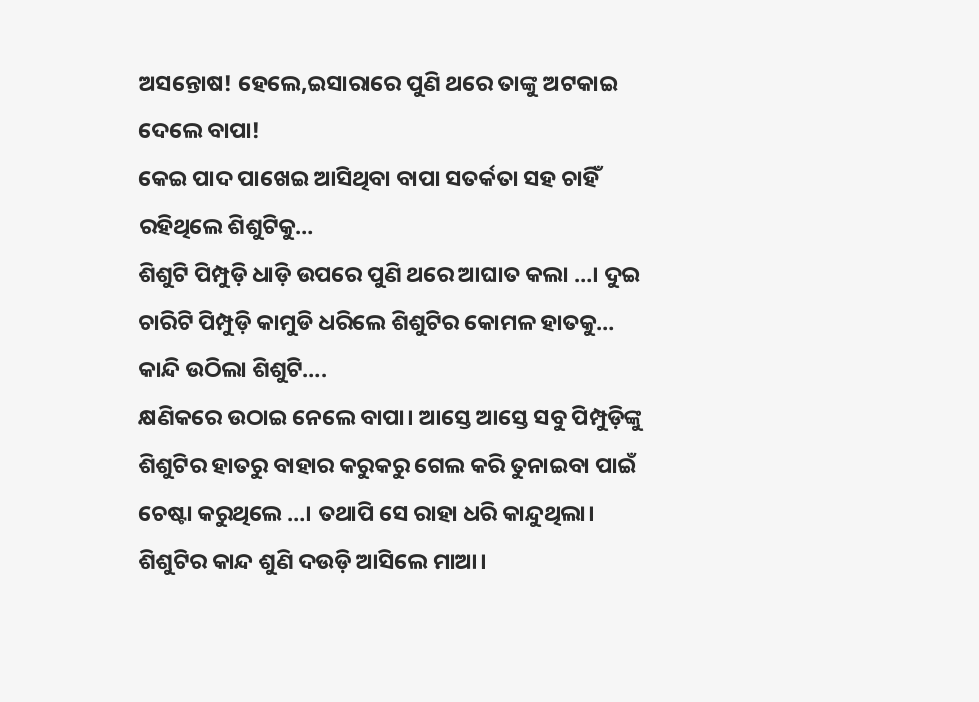ଅସନ୍ତୋଷ! ହେଲେ,ଇସାରାରେ ପୁଣି ଥରେ ତାଙ୍କୁ ଅଟକାଇ ଦେଲେ ବାପା!
କେଇ ପାଦ ପାଖେଇ ଆସିଥିବା ବାପା ସତର୍କତା ସହ ଚାହିଁ ରହିଥିଲେ ଶିଶୁଟିକୁ…
ଶିଶୁଟି ପିମ୍ପୁଡ଼ି ଧାଡ଼ି ଉପରେ ପୁଣି ଥରେ ଆଘାତ କଲା …। ଦୁଇ ଚାରିଟି ପିମ୍ପୁଡ଼ି କାମୁଡି ଧରିଲେ ଶିଶୁଟିର କୋମଳ ହାତକୁ…
କାନ୍ଦି ଉଠିଲା ଶିଶୁଟି….
କ୍ଷଣିକରେ ଉଠାଇ ନେଲେ ବାପା। ଆସ୍ତେ ଆସ୍ତେ ସବୁ ପିମ୍ପୁଡ଼ିଙ୍କୁ ଶିଶୁଟିର ହାତରୁ ବାହାର କରୁକରୁ ଗେଲ କରି ତୁନାଇବା ପାଇଁ ଚେଷ୍ଟା କରୁଥିଲେ …। ତଥାପି ସେ ରାହା ଧରି କାନ୍ଦୁଥିଲା।
ଶିଶୁଟିର ‌କାନ୍ଦ ଶୁଣି ଦଉଡ଼ି ଆସିଲେ ମାଆ।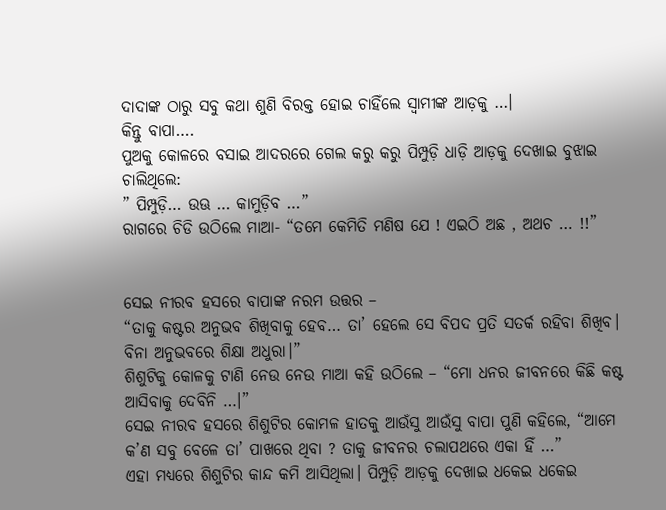ଦାଦାଙ୍କ ଠାରୁ ସବୁ କଥା ଶୁଣି ବିରକ୍ତ ହୋଇ ଚାହିଁଲେ ସ୍ଵାମୀଙ୍କ ଆଡ଼କୁ …।
କିନ୍ତୁ ବାପା….
ପୁଅକୁ କୋଳରେ ବସାଇ ଆଦରରେ ଗେଲ କରୁ କରୁ ପିମ୍ପୁଡ଼ି ଧାଡ଼ି ଆଡ଼କୁ ଦେଖାଇ ବୁଝାଇ ଚାଲିଥିଲେ:
” ପିମ୍ପୁଡ଼ି… ଉଊ … କାମୁଡ଼ିବ …”
ରାଗରେ ଚିଡି ଉଠିଲେ ମାଆ- “ତମେ କେମିତି ମଣିଷ ଯେ ! ଏଇଠି ଅଛ , ଅଥଚ … !!”


ସେଇ ନୀରବ ହସରେ ବାପାଙ୍କ ନରମ ଉତ୍ତର –
“ତାକୁ କଷ୍ଟର ଅନୁଭବ ଶିଖିବାକୁ ହେବ… ତା’ ହେଲେ ସେ ବିପଦ ପ୍ରତି ସତର୍କ ରହିବା ଶିଖିବ। ବିନା ଅନୁଭବରେ ଶିକ୍ଷା ଅଧୁରା।”
ଶିଶୁଟିକୁ କୋଳକୁ ଟାଣି ନେଉ ନେଉ ମାଆ କହି ଉଠିଲେ – “ମୋ ଧନର ଜୀବନରେ କିଛି କଷ୍ଟ ଆସିବାକୁ ଦେବିନି …।”
ସେଇ ନୀରବ ହସରେ ଶିଶୁଟିର କୋମଳ ହାତକୁ ଆଉଁସୁ ଆଉଁସୁ ବାପା ପୁଣି କହିଲେ, “ଆମେ କ’ଣ ସବୁ ବେଳେ ତା’ ପାଖରେ ଥିବା ? ତାକୁ ଜୀବନର ଚଲାପଥରେ ଏକା ହିଁ …”
ଏହା ମଧ୍ୟରେ ଶିଶୁଟିର କାନ୍ଦ କମି ଆସିଥିଲା। ପିମ୍ପୁଡ଼ି ଆଡ଼କୁ ଦେଖାଇ ଧକେଇ ଧକେଇ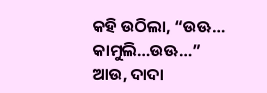କହି ଉଠିଲା, “ଉଊ… କାମୁଲି…ଉଊ…”
ଆଉ, ଦାଦା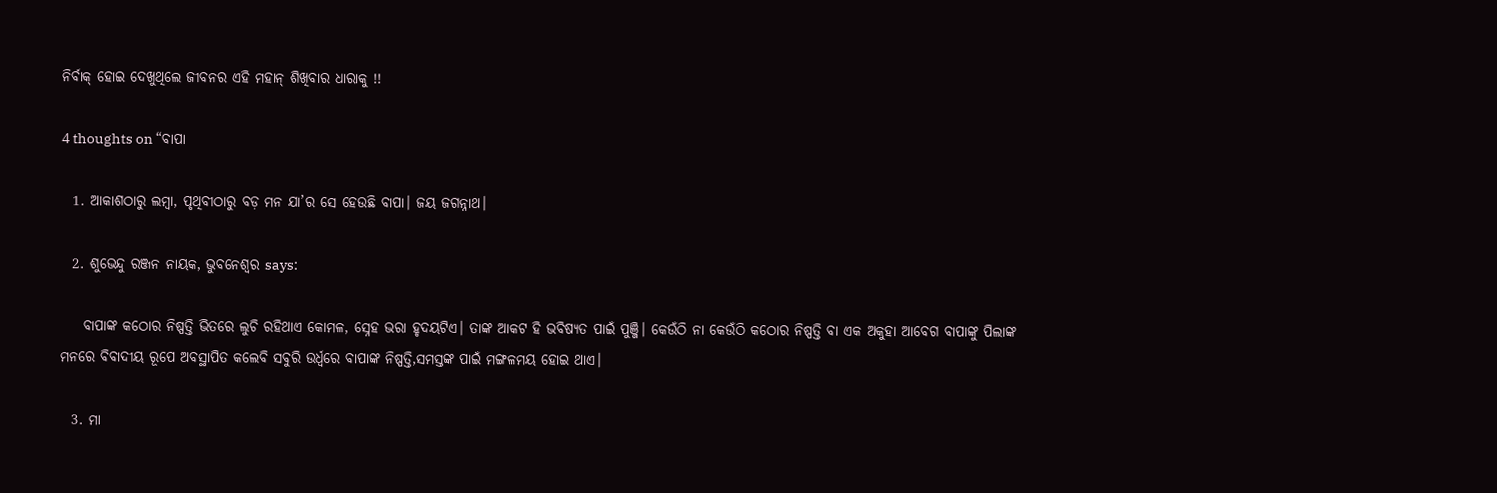ନିର୍ବାକ୍ ହୋଇ ଦେଖୁଥିଲେ ଜୀବନର ଏହି ମହାନ୍ ଶିଖିବାର ଧାରାକୁ !!

4 thoughts on “ବାପା

  1. ଆକାଶଠାରୁ ଲମ୍ବା, ପୃଥିବୀଠାରୁ ବଡ଼ ମନ ଯା’ର ସେ ହେଉଛି ବାପା। ଜୟ ଜଗନ୍ନାଥ।

  2. ଶୁଭେନ୍ଦୁ ରଞ୍ଜନ ନାୟକ, ଭୁବନେଶ୍ୱର says:

    ବାପାଙ୍କ କଠୋର ନିଷ୍ପତ୍ତି ଭିତରେ ଲୁଚି ରହିଥାଏ କୋମଳ, ସ୍ନେହ ଭରା ହୃଦୟଟିଏ। ତାଙ୍କ ଆକଟ ହି ଭବିଷ୍ୟତ ପାଇଁ ପୁଞ୍ଜି। କେଉଁଠି ନା କେଉଁଠି କଠୋର ନିଷ୍ପତ୍ତି ବା ଏକ ଅକୁହା ଆବେଗ ବାପାଙ୍କୁ ପିଲାଙ୍କ ମନରେ ବିବାଦୀୟ ରୂପେ ଅବସ୍ଥାପିତ କଲେବି ସବୁରି ଉର୍ଧ୍ଵରେ ବାପାଙ୍କ ନିଷ୍ପତ୍ତି,ସମସ୍ତଙ୍କ ପାଇଁ ମଙ୍ଗଳମୟ ହୋଇ ଥାଏ।

  3. ମା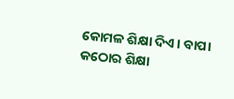କୋମଳ ଶିକ୍ଷା ଦିଏ। ବାପା କଠୋର ଶିକ୍ଷା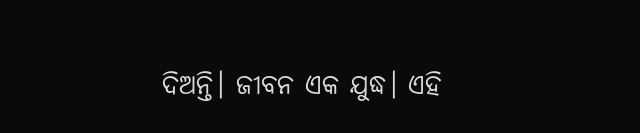ଦିଅନ୍ତି। ଜୀବନ ଏକ ଯୁଦ୍ଧ। ଏହି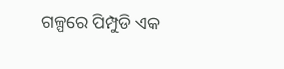ଗଳ୍ପରେ ପିମ୍ପୁଡି ଏକ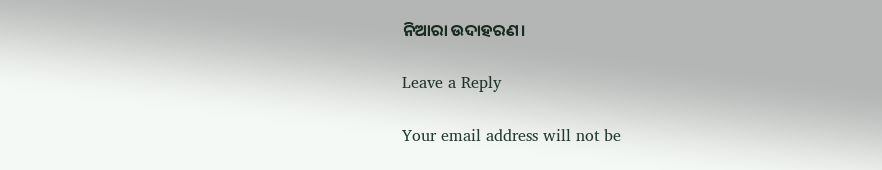ନିଆରା ଉଦାହରଣ।

Leave a Reply

Your email address will not be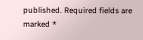published. Required fields are marked *